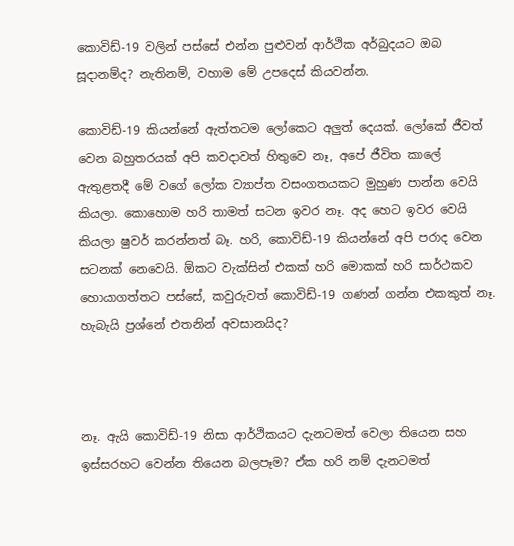කොවිඩ්-19 වලින් පස්සේ එන්න පුළුවන් ආර්ථික අර්බුදයට ඔබ සූදානම්ද? නැතිනම්, වහාම මේ උපදෙස් කියවන්න.

කොවිඩ්-19 කියන්නේ ඇත්තටම ලෝකෙට අලුත් දෙයක්. ලෝකේ ජීවත් වෙන බහුතරයක් අපි කවදාවත් හිතුවෙ නෑ, අපේ ජීවිත කාලේ ඇතුළතදී මේ වගේ ලෝක ව්‍යාප්ත වසංගතයකට මුහුණ පාන්න වෙයි කියලා. කොහොම හරි තාමත් සටන ඉවර නෑ. අද හෙට ඉවර වෙයි කියලා ෂුවර් කරන්නත් බෑ. හරි, කොවිඩ්-19 කියන්නේ අපි පරාද වෙන සටනක් නෙවෙයි. ඕකට වැක්සින් එකක් හරි මොකක් හරි සාර්ථකව හොයාගත්තට පස්සේ, කවුරුවත් කොවිඩ්-19 ගණන් ගන්න එකකුත් නෑ. හැබැයි ප්‍රශ්නේ එතනින් අවසානයිද?



නෑ. ඇයි කොවිඩ්-19 නිසා ආර්ථිකයට දැනටමත් වෙලා තියෙන සහ ඉස්සරහට වෙන්න තියෙන බලපෑම? ඒක හරි නම් දැනටමත්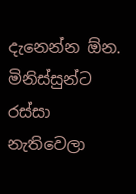දැනෙන්න ඕන. මිනිස්සුන්ට රස්සා නැතිවෙලා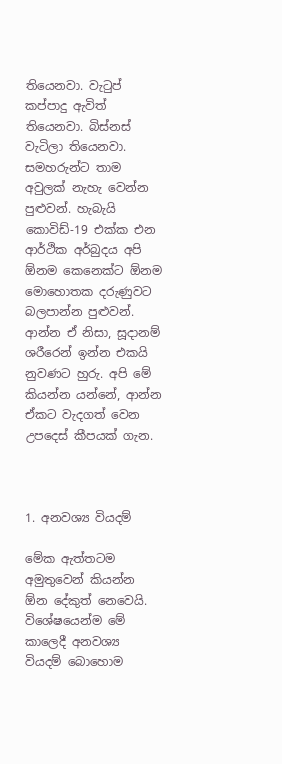තියෙනවා. වැටුප් කප්පාදු ඇවිත් තියෙනවා. බිස්නස් වැටිලා තියෙනවා. සමහරුන්‍ට තාම අවුලක් නැහැ වෙන්න පුළුවන්. හැබැයි කොවිඩ්-19 එක්ක එන ආර්ථික අර්බුදය අපි ඕනම කෙනෙක්ට ඕනම මොහොතක දරුණුවට බලපාන්න පුළුවන්. ආන්න ඒ නිසා, සූදානම් ශරීරෙන් ඉන්න එකයි නුවණට හුරු. අපි මේ කියන්න යන්නේ, ආන්න ඒකට වැදගත් වෙන උපදෙස් කීපයක් ගැන.



1. අනවශ්‍ය වියදම්

මේක ඇත්තටම අමුතුවෙන් කියන්න ඕන දේකුත් නෙවෙයි. විශේෂයෙන්ම මේ කාලෙදී අනවශ්‍ය වියදම් බොහොම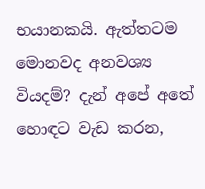භයානකයි. ඇත්තටම මොනවද අනවශ්‍ය වියදම්? දැන් අපේ අතේ හොඳට වැඩ කරන,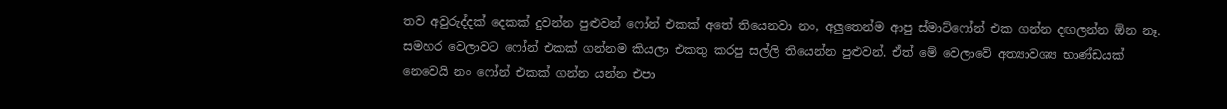තව අවුරුද්දක් දෙකක් දුවන්න පුළුවන් ෆෝන් එකක් අතේ තියෙනවා නං, අලුතෙන්ම ආපු ස්මාට්ෆෝන් එක ගන්න දඟලන්න ඕන නෑ. සමහර වෙලාවට ෆෝන් එකක් ගන්නම කියලා එකතු කරපු සල්ලි තියෙන්න පුළුවන්. ඒත් මේ වෙලාවේ අත්‍යාවශ්‍ය භාණ්ඩයක් නෙවෙයි නං ෆෝන් එකක් ගන්න යන්න එපා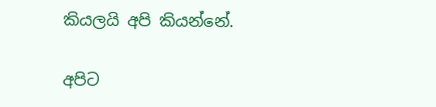කියලයි අපි කියන්නේ.

අපිට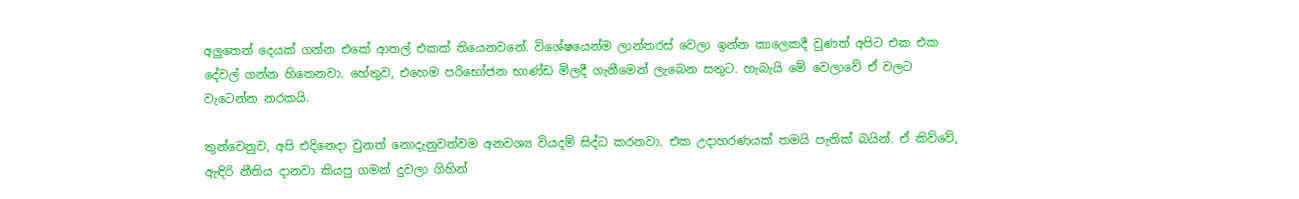අලුතෙන් දෙයක් ගන්න එකේ ආතල් එකක් තියෙනවනේ. විශේෂයෙන්ම ලාන්තරස් වෙලා ඉන්න කාලෙකදී වුණත් අපිට එක එක දේවල් ගන්න හිතෙනවා. හේතුව, එහෙම පරිභෝජන භාණ්ඩ මිලදී ගැනීමෙන් ලැබෙන සතුට. හැබැයි මේ වෙලාවේ ඒ වලට වැටෙන්න නරකයි.

තුන්වෙනුව, අපි එදිනෙදා වුනත් නොදැනුවත්වම අනවශ්‍ය වියදම් සිද්ධ කරනවා. එක උදාහරණයක් තමයි පැනික් බයින්. ඒ කිව්වේ, ඇඳිරි නීතිය දානවා කියපු ගමන් දුවලා ගිහින්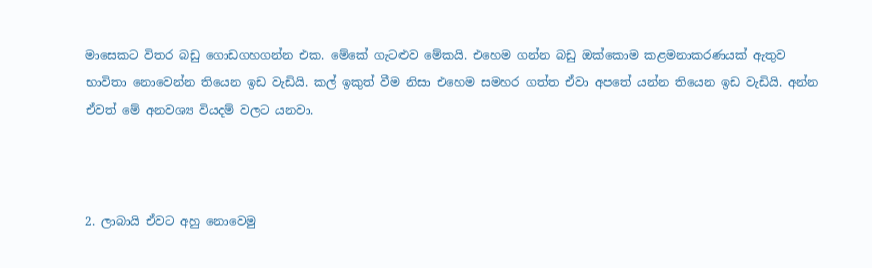මාසෙකට විතර බඩු ගොඩගහගන්න එක. මේකේ ගැටළුව මේකයි. එහෙම ගන්න බඩු ඔක්කොම කළමනාකරණයක් ඇතුව භාවිතා නොවෙන්න තියෙන ඉඩ වැඩියි. කල් ඉකුත් වීම නිසා එහෙම සමහර ගත්ත ඒවා අපතේ යන්න තියෙන ඉඩ වැඩියි. අන්න ඒවත් මේ අනවශ්‍ය වියදම් වලට යනවා.



2. ලාබායි ඒවට අහු නොවෙමු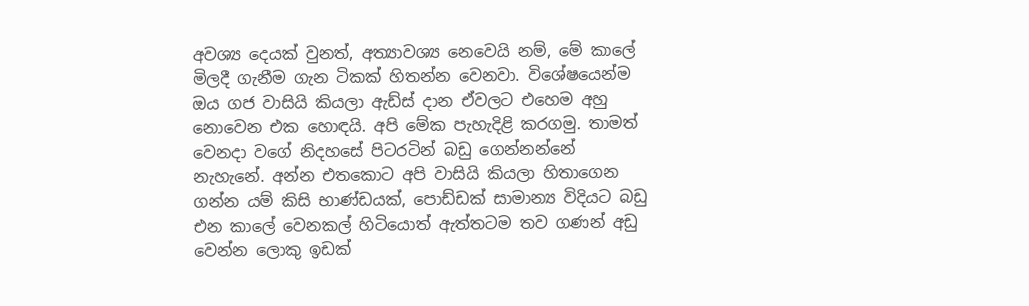අවශ්‍ය දෙයක් වුනත්, අත්‍යාවශ්‍ය නෙවෙයි නම්, මේ කාලේ මිලදී ගැනීම ගැන ටිකක් හිතන්න වෙනවා. විශේෂයෙන්ම ඔය ගජ වාසියි කියලා ඇඩ්ස් දාන ඒවලට එහෙම අහු නොවෙන එක හොඳයි. අපි මේක පැහැදිළි කරගමු. තාමත් වෙනදා වගේ නිදහසේ පිටරටින් බඩු ගෙන්නන්නේ නැහැනේ. අන්න එතකොට අපි වාසියි කියලා හිතාගෙන ගන්න යම් කිසි භාණ්ඩයක්, පොඩ්ඩක් සාමාන්‍ය විදියට බඩු එන කාලේ වෙනකල් හිටියොත් ඇත්තටම තව ගණන් අඩු වෙන්න ලොකු ඉඩක්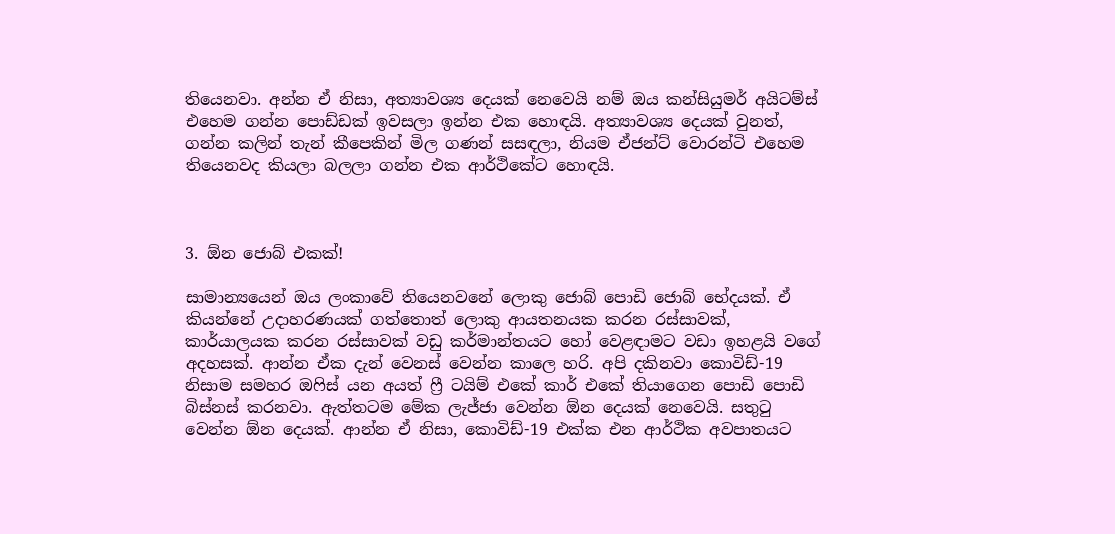තියෙනවා. අන්න ඒ නිසා, අත්‍යාවශ්‍ය දෙයක් නෙවෙයි නම් ඔය කන්සියුමර් අයිටම්ස් එහෙම ගන්න පොඩ්ඩක් ඉවසලා ඉන්න එක හොඳයි. අත්‍යාවශ්‍ය දෙයක් වුනත්, ගන්න කලින් තැන් කීපෙකින් මිල ගණන් සසඳලා, නියම ඒජන්ට් වොරන්ටි එහෙම තියෙනවද කියලා බලලා ගන්න එක ආර්ථිකේට හොඳයි.



3. ඕන ජොබ් එකක්!

සාමාන්‍යයෙන් ඔය ලංකාවේ තියෙනවනේ ලොකු ජොබ් පොඩි ජොබ් භේදයක්. ඒ කියන්නේ උදාහරණයක් ගත්තොත් ලොකු ආයතනයක කරන රස්සාවක්, කාර්යාලයක කරන රස්සාවක් වඩු කර්මාන්තයට හෝ වෙළඳාමට වඩා ඉහළයි වගේ අදහසක්. ආන්න ඒක දැන් වෙනස් වෙන්න කාලෙ හරි. අපි දකිනවා කොවිඩ්-19 නිසාම සමහර ඔෆිස් යන අයත් ෆ්‍රී ටයිම් එකේ කාර් එකේ තියාගෙන පොඩි පොඩි බිස්නස් කරනවා. ඇත්තටම මේක ලැජ්ජා වෙන්න ඕන දෙයක් නෙවෙයි. සතුටු වෙන්න ඕන දෙයක්. ආන්න ඒ නිසා, කොවිඩ්-19 එක්ක එන ආර්ථික අවපාතයට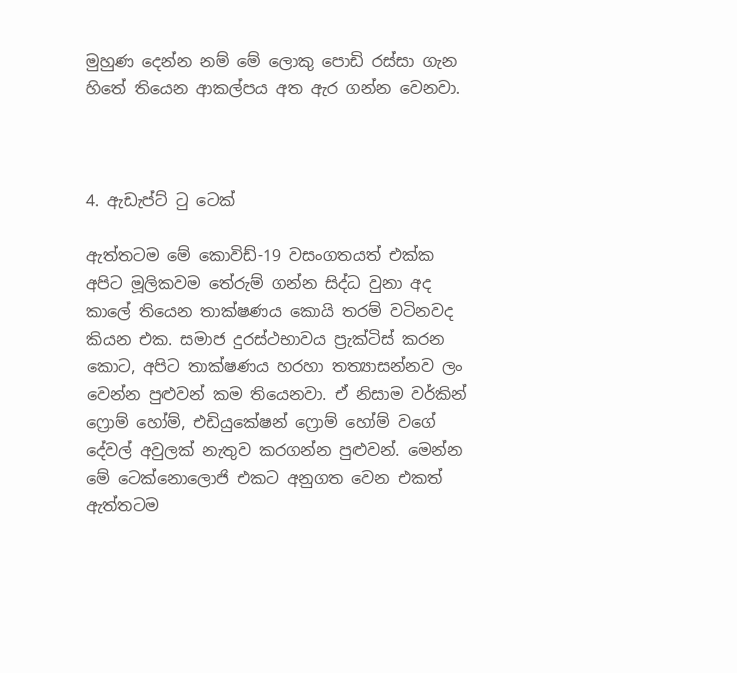මුහුණ දෙන්න නම් මේ ලොකු පොඩි රස්සා ගැන හිතේ තියෙන ආකල්පය අත ඇර ගන්න වෙනවා.



4. ඇඩැප්ට් ටු ටෙක්

ඇත්තටම මේ කොවිඩ්-19 වසංගතයත් එක්ක අපිට මූලිකවම තේරුම් ගන්න සිද්ධ වුනා අද කාලේ තියෙන තාක්ෂණය කොයි තරම් වටිනවද කියන එක. සමාජ දුරස්ථභාවය ප්‍රැක්ටිස් කරන කොට, අපිට තාක්ෂණය හරහා තත්‍යාසන්නව ලං වෙන්න පුළුවන් කම තියෙනවා. ඒ නිසාම වර්කින් ෆ්‍රොම් හෝම්, එඩියුකේෂන් ෆ්‍රොම් හෝම් වගේ දේවල් අවුලක් නැතුව කරගන්න පුළුවන්. මෙන්න මේ ටෙක්නොලොජි එකට අනුගත වෙන එකත් ඇත්තටම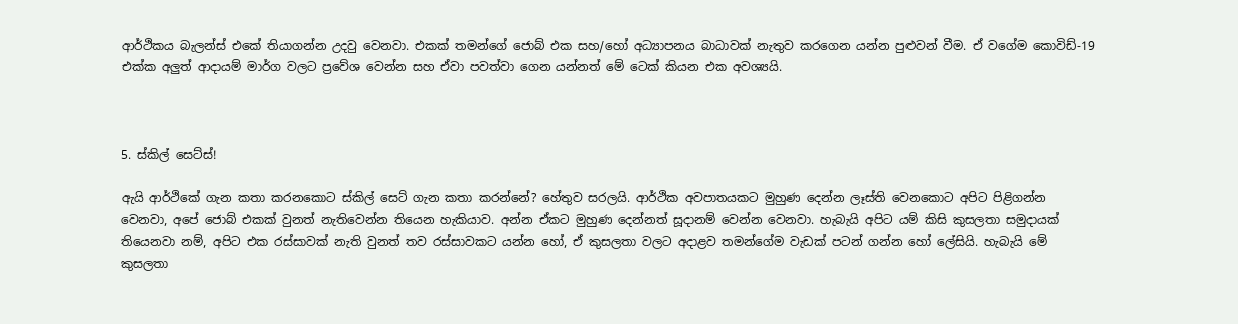ආර්ථිකය බැලන්ස් එකේ තියාගන්න උදවු වෙනවා. එකක් තමන්ගේ ජොබ් එක සහ/හෝ අධ්‍යාපනය බාධාවක් නැතුව කරගෙන යන්න පුළුවන් වීම. ඒ වගේම කොවිඩ්-19 එක්ක අලුත් ආදායම් මාර්ග වලට ප්‍රවේශ වෙන්න සහ ඒවා පවත්වා ගෙන යන්නත් මේ ටෙක් කියන එක අවශ්‍යයි.



5. ස්කිල් සෙට්ස්!

ඇයි ආර්ථිකේ ගැන කතා කරනකොට ස්කිල් සෙට් ගැන කතා කරන්නේ? හේතුව සරලයි. ආර්ථික අවපාතයකට මුහුණ දෙන්න ලෑස්ති වෙනකොට අපිට පිළිගන්න වෙනවා, අපේ ජොබ් එකක් වුනත් නැතිවෙන්න තියෙන හැකියාව. අන්න ඒකට මුහුණ දෙන්නත් සූදානම් වෙන්න වෙනවා. හැබැයි අපිට යම් කිසි කුසලතා සමුදායක් තියෙනවා නම්, අපිට එක රස්සාවක් නැති වුනත් තව රස්සාවකට යන්න හෝ, ඒ කුසලතා වලට අදාළව තමන්ගේම වැඩක් පටන් ගන්න හෝ ලේසියි. හැබැයි මේ කුසලතා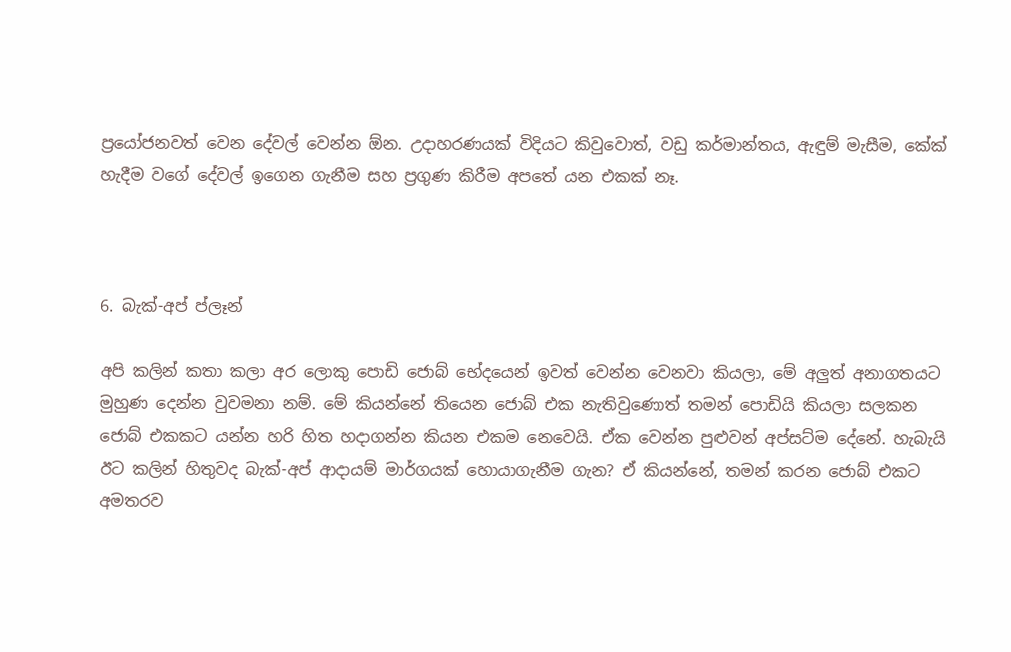ප්‍රයෝජනවත් වෙන දේවල් වෙන්න ඕන. උදාහරණයක් විදියට කිවුවොත්, වඩු කර්මාන්තය, ඇඳුම් මැසීම, කේක් හැදීම වගේ දේවල් ඉගෙන ගැනීම සහ ප්‍රගුණ කිරීම අපතේ යන එකක් නෑ.



6. බැක්-අප් ප්ලෑන්

අපි කලින් කතා කලා අර ලොකු පොඩි ජොබ් භේදයෙන් ඉවත් වෙන්න වෙනවා කියලා, මේ අලුත් අනාගතයට මුහුණ දෙන්න වුවමනා නම්. මේ කියන්නේ තියෙන ජොබ් එක නැතිවුණොත් තමන් පොඩියි කියලා සලකන ජොබ් එකකට යන්න හරි හිත හදාගන්න කියන එකම නෙවෙයි. ඒක වෙන්න පුළුවන් අප්සට්ම දේනේ. හැබැයි ඊට කලින් හිතුවද බැක්-අප් ආදායම් මාර්ගයක් හොයාගැනීම ගැන? ඒ කියන්නේ, තමන් කරන ජොබ් එකට අමතරව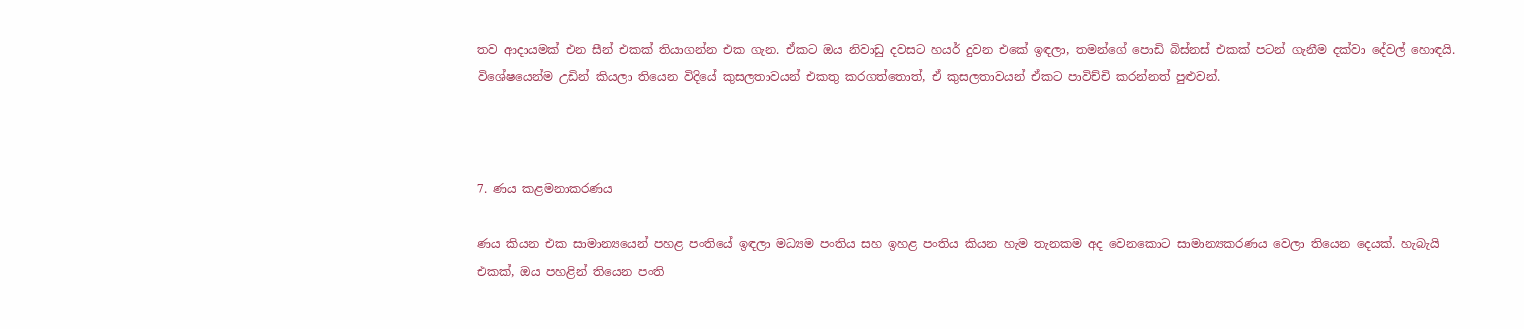තව ආදායමක් එන සීන් එකක් තියාගන්න එක ගැන. ඒකට ඔය නිවාඩු දවසට හයර් දුවන එකේ ඉඳලා, තමන්ගේ පොඩි බිස්නස් එකක් පටන් ගැනීම දක්වා දේවල් හොඳයි. විශේෂයෙන්ම උඩින් කියලා තියෙන විදියේ කුසලතාවයන් එකතු කරගත්තොත්, ඒ කුසලතාවයන් ඒකට පාවිච්චි කරන්නත් පුළුවන්.



7. ණය කළමනාකරණය

ණය කියන එක සාමාන්‍යයෙන් පහළ පංතියේ ඉඳලා මධ්‍යම පංතිය සහ ඉහළ පංතිය කියන හැම තැනකම අද වෙනකොට සාමාන්‍යකරණය වෙලා තියෙන දෙයක්. හැබැයි එකක්, ඔය පහළින් තියෙන පංති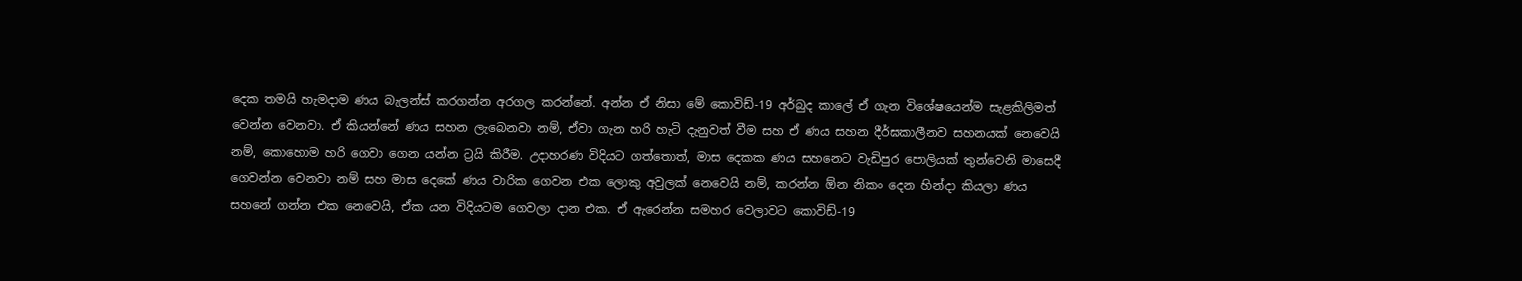දෙක තමයි හැමදාම ණය බැලන්ස් කරගන්න අරගල කරන්නේ. අන්න ඒ නිසා මේ කොවිඩ්-19 අර්බුද කාලේ ඒ ගැන විශේෂයෙන්ම සැළකිලිමත් වෙන්න වෙනවා. ඒ කියන්නේ ණය සහන ලැබෙනවා නම්, ඒවා ගැන හරි හැටි දැනුවත් වීම සහ ඒ ණය සහන දීර්ඝකාලීනව සහනයක් නෙවෙයි නම්, කොහොම හරි ගෙවා ගෙන යන්න ට්‍රයි කිරීම. උදාහරණ විදියට ගත්තොත්, මාස දෙකක ණය සහනෙට වැඩිපුර පොලියක් තුන්වෙනි මාසෙදී ගෙවන්න වෙනවා නම් සහ මාස දෙකේ ණය වාරික ගෙවන එක ලොකු අවුලක් නෙවෙයි නම්, කරන්න ඕන නිකං දෙන හින්දා කියලා ණය සහනේ ගන්න එක නෙවෙයි, ඒක යන විදියටම ගෙවලා දාන එක. ඒ ඇරෙන්න සමහර වෙලාවට කොවිඩ්-19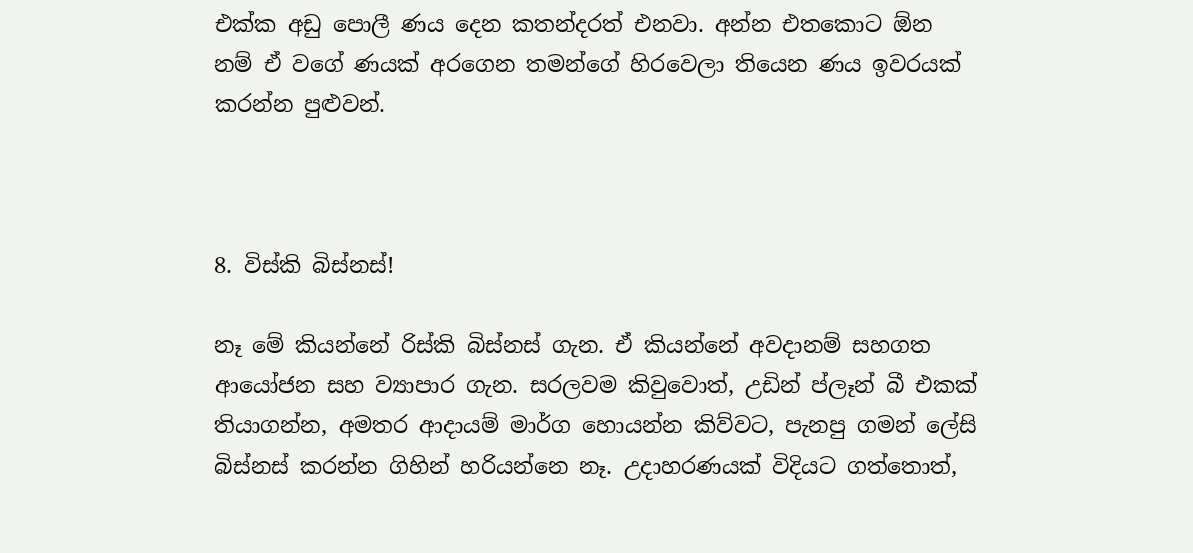එක්ක අඩු පොලී ණය දෙන කතන්දරත් එනවා. අන්න එතකොට ඕන නම් ඒ වගේ ණයක් අරගෙන තමන්ගේ හිරවෙලා තියෙන ණය ඉවරයක් කරන්න පුළුවන්.



8. විස්කි බිස්නස්!

නෑ මේ කියන්නේ රිස්කි බිස්නස් ගැන. ඒ කියන්නේ අවදානම් සහගත ආයෝජන සහ ව්‍යාපාර ගැන. සරලවම කිවුවොත්, උඩින් ප්ලෑන් බී එකක් තියාගන්න, අමතර ආදායම් මාර්ග හොයන්න කිව්වට, පැනපු ගමන් ලේසි බිස්නස් කරන්න ගිහින් හරියන්නෙ නෑ. උදාහරණයක් විදියට ගත්තොත්,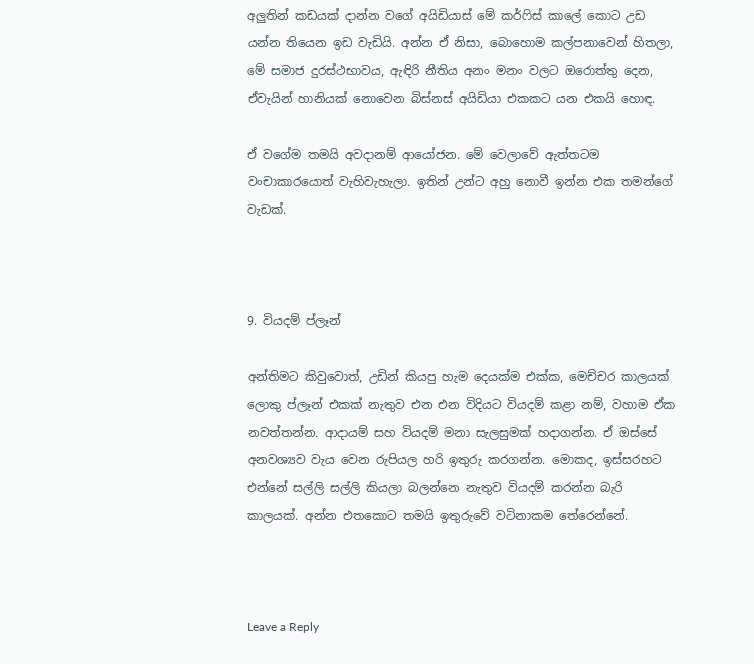අලුතින් කඩයක් දාන්න වගේ අයිඩියාස් මේ කර්ෆිස් කාලේ කොට උඩ යන්න තියෙන ඉඩ වැඩියි. අන්න ඒ නිසා, බොහොම කල්පනාවෙන් හිතලා, මේ සමාජ දුරස්ථභාවය, ඇඳිරි නීතිය අනං මනං වලට ඔරොත්තු දෙන, ඒවැයින් හානියක් නොවෙන බිස්නස් අයිඩියා එකකට යන එකයි හොඳ.

ඒ වගේම තමයි අවදානම් ආයෝජන. මේ වෙලාවේ ඇත්තටම වංචාකාරයොත් වැහිවැහැලා. ඉතින් උන්ට අහු නොවී ඉන්න එක තමන්ගේ වැඩක්.



9. වියදම් ප්ලෑන්

අන්තිමට කිවුවොත්, උඩින් කියපු හැම දෙයක්ම එක්ක, මෙච්චර කාලයක් ලොකු ප්ලෑන් එකක් නැතුව එන එන විදියට වියදම් කළා නම්, වහාම ඒක නවත්තන්න. ආදායම් සහ වියදම් මනා සැලසුමක් හදාගන්න. ඒ ඔස්සේ අනවශ්‍යව වැය වෙන රුපියල හරි ඉතුරු කරගන්න. මොකද, ඉස්සරහට එන්නේ සල්ලි සල්ලි කියලා බලන්නෙ නැතුව වියදම් කරන්න බැරි කාලයක්. අන්න එතකොට තමයි ඉතුරුවේ වටිනාකම තේරෙන්නේ.



Leave a Reply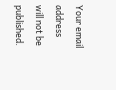Your email address will not be published.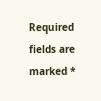Required fields are marked *